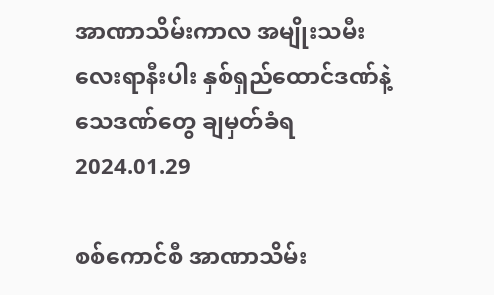အာဏာသိမ်းကာလ အမျိုးသမီးလေးရာနီးပါး နှစ်ရှည်ထောင်ဒဏ်နဲ့ သေဒဏ်တွေ ချမှတ်ခံရ
2024.01.29

စစ်ကောင်စီ အာဏာသိမ်း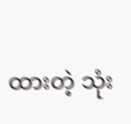ထားတဲ့ သုံး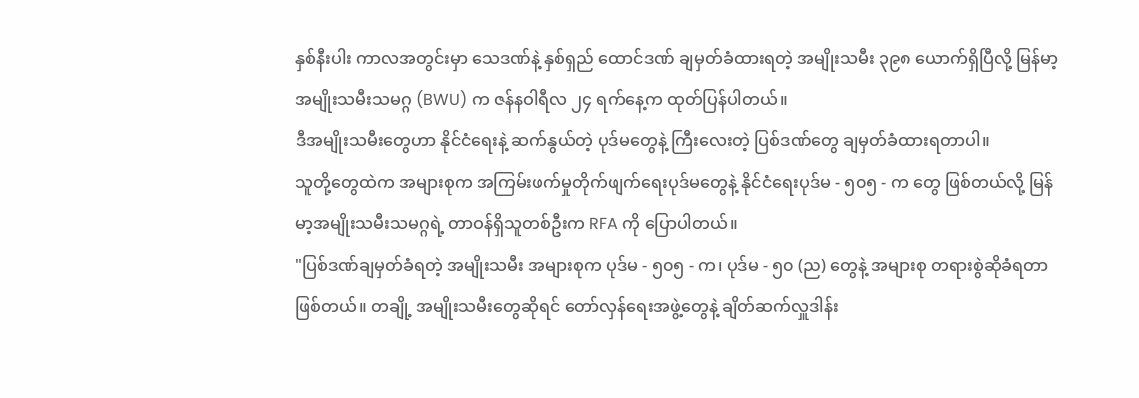နှစ်နီးပါး ကာလအတွင်းမှာ သေဒဏ်နဲ့ နှစ်ရှည် ထောင်ဒဏ် ချမှတ်ခံထားရတဲ့ အမျိုးသမီး ၃၉၈ ယောက်ရှိပြီလို့ မြန်မာ့အမျိုးသမီးသမဂ္ဂ (BWU) က ဇန်နဝါရီလ ၂၄ ရက်နေ့က ထုတ်ပြန်ပါတယ်။
ဒီအမျိုးသမီးတွေဟာ နိုင်ငံရေးနဲ့ ဆက်နွယ်တဲ့ ပုဒ်မတွေနဲ့ ကြီးလေးတဲ့ ပြစ်ဒဏ်တွေ ချမှတ်ခံထားရတာပါ။
သူတို့တွေထဲက အများစုက အကြမ်းဖက်မှုတိုက်ဖျက်ရေးပုဒ်မတွေနဲ့ နိုင်ငံရေးပုဒ်မ - ၅၀၅ - က တွေ ဖြစ်တယ်လို့ မြန်မာ့အမျိုးသမီးသမဂ္ဂရဲ့ တာဝန်ရှိသူတစ်ဦးက RFA ကို ပြောပါတယ်။
"ပြစ်ဒဏ်ချမှတ်ခံရတဲ့ အမျိုးသမီး အများစုက ပုဒ်မ - ၅၀၅ - က၊ ပုဒ်မ - ၅၀ (ည) တွေနဲ့ အများစု တရားစွဲဆိုခံရတာ ဖြစ်တယ်။ တချို့ အမျိုးသမီးတွေဆိုရင် တော်လှန်ရေးအဖွဲ့တွေနဲ့ ချိတ်ဆက်လှူဒါန်း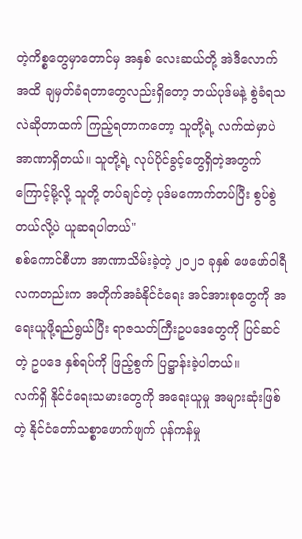တဲ့ကိစ္စတွေမှာတောင်မှ အနှစ် လေးဆယ်တို့ အဲဒီလောက်အထိ ချမှတ်ခံရတာတွေလည်းရှိတော့ ဘယ်ပုဒ်မနဲ့ စွဲခံရသလဲဆိုတာထက် ကြည့်ရတာကတော့ သူတို့ရဲ့ လက်ထဲမှာပဲ အာဏာရှိတယ်။ သူတို့ရဲ့ လုပ်ပိုင်ခွင့်တွေရှိတဲ့အတွက်ကြောင့်မို့လို့ သူတို့ တပ်ချင်တဲ့ ပုဒ်မကောက်တပ်ပြီး စွပ်စွဲတယ်လို့ပဲ ယူဆရပါတယ်"
စစ်ကောင်စီဟာ အာဏာသိမ်းခဲ့တဲ့ ၂၀၂၁ ခုနှစ် ဖေဖော်ဝါရီလကတည်းက အတိုက်အခံနိုင်ငံရေး အင်အားစုတွေကို အရေးယူဖို့ရည်ရွယ်ပြီး ရာဇသတ်ကြီးဥပဒေတွေကို ပြင်ဆင်တဲ့ ဥပဒေ နှစ်ရပ်ကို ဖြည့်စွက် ပြဋ္ဌာန်းခဲ့ပါတယ်။
လက်ရှိ နိုင်ငံရေးသမားတွေကို အရေးယူမှု အများဆုံးဖြစ်တဲ့ နိုင်ငံတော်သစ္စာဖောက်ဖျက် ပုန်ကန်မှု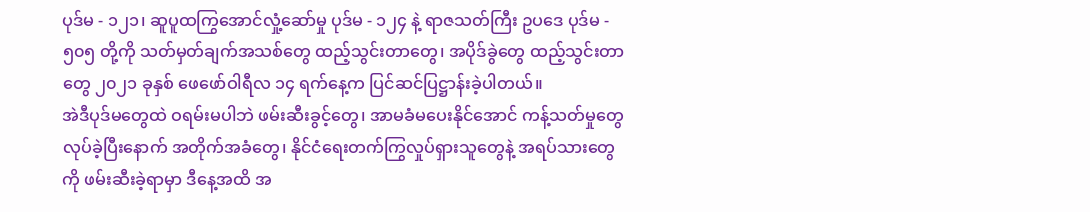ပုဒ်မ - ၁၂၁၊ ဆူပူထကြွအောင်လှုံ့ဆော်မှု ပုဒ်မ - ၁၂၄ နဲ့ ရာဇသတ်ကြီး ဥပဒေ ပုဒ်မ - ၅၀၅ တို့ကို သတ်မှတ်ချက်အသစ်တွေ ထည့်သွင်းတာတွေ၊ အပိုဒ်ခွဲတွေ ထည့်သွင်းတာတွေ ၂၀၂၁ ခုနှစ် ဖေဖော်ဝါရီလ ၁၄ ရက်နေ့က ပြင်ဆင်ပြဋ္ဌာန်းခဲ့ပါတယ်။
အဲဒီပုဒ်မတွေထဲ ဝရမ်းမပါဘဲ ဖမ်းဆီးခွင့်တွေ၊ အာမခံမပေးနိုင်အောင် ကန့်သတ်မှုတွေ လုပ်ခဲ့ပြီးနောက် အတိုက်အခံတွေ၊ နိုင်ငံရေးတက်ကြွလှုပ်ရှားသူတွေနဲ့ အရပ်သားတွေကို ဖမ်းဆီးခဲ့ရာမှာ ဒီနေ့အထိ အ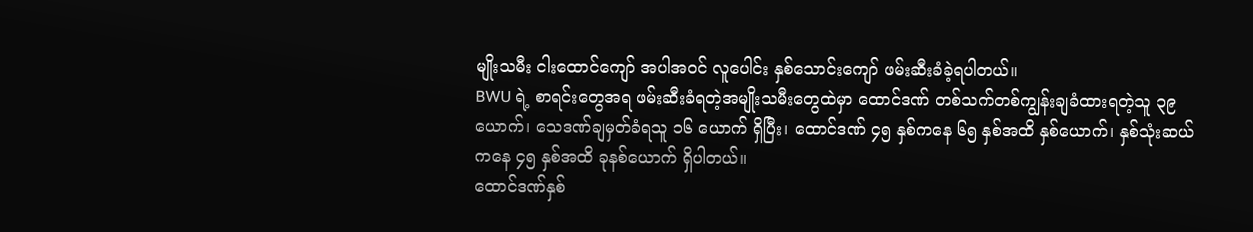မျိုးသမီး ငါးထောင်ကျော် အပါအဝင် လူပေါင်း နှစ်သောင်းကျော် ဖမ်းဆီးခံခဲ့ရပါတယ်။
BWU ရဲ့ စာရင်းတွေအရ ဖမ်းဆီးခံရတဲ့အမျိုးသမီးတွေထဲမှာ ထောင်ဒဏ် တစ်သက်တစ်ကျွန်းချခံထားရတဲ့သူ ၃၉ ယောက်၊ သေဒဏ်ချမှတ်ခံရသူ ၁၆ ယောက် ရှိပြီး၊ ထောင်ဒဏ် ၄၅ နှစ်ကနေ ၆၅ နှစ်အထိ နှစ်ယောက်၊ နှစ်သုံးဆယ်ကနေ ၄၅ နှစ်အထိ ခုနစ်ယောက် ရှိပါတယ်။
ထောင်ဒဏ်နှစ်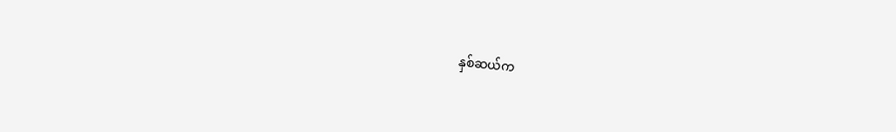နှစ်ဆယ်က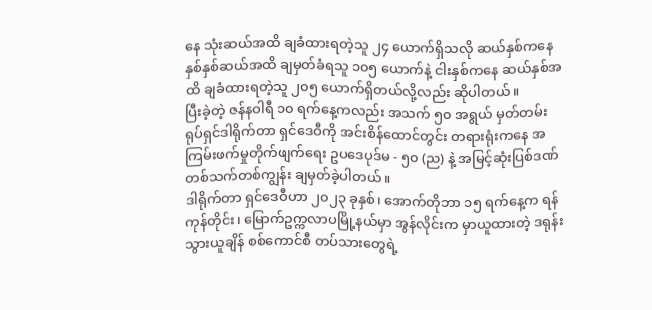နေ သုံးဆယ်အထိ ချခံထားရတဲ့သူ ၂၄ ယောက်ရှိသလို ဆယ်နှစ်ကနေ နှစ်နှစ်ဆယ်အထိ ချမှတ်ခံရသူ ၁၀၅ ယောက်နဲ့ ငါးနှစ်ကနေ ဆယ်နှစ်အထိ ချခံထားရတဲ့သူ ၂၀၅ ယောက်ရှိတယ်လို့လည်း ဆိုပါတယ်။
ပြီးခဲ့တဲ့ ဇန်နဝါရီ ၁၀ ရက်နေ့ကလည်း အသက် ၅၀ အရွယ် မှတ်တမ်း ရုပ်ရှင်ဒါရိုက်တာ ရှင်ဒေဝီကို အင်းစိန်ထောင်တွင်း တရားရုံးကနေ အကြမ်းဖက်မှုတိုက်ဖျက်ရေး ဥပဒေပုဒ်မ - ၅၀ (ည) နဲ့ အမြင့်ဆုံးပြစ်ဒဏ် တစ်သက်တစ်ကျွန်း ချမှတ်ခဲ့ပါတယ်။
ဒါရိုက်တာ ရှင်ဒေဝီဟာ ၂၀၂၃ ခုနှစ်၊ အောက်တိုဘာ ၁၅ ရက်နေ့က ရန်ကုန်တိုင်း၊ မြောက်ဥက္ကလာပမြို့နယ်မှာ အွန်လိုင်းက မှာယူထားတဲ့ ဒရုန်း သွားယူချိန် စစ်ကောင်စီ တပ်သားတွေရဲ့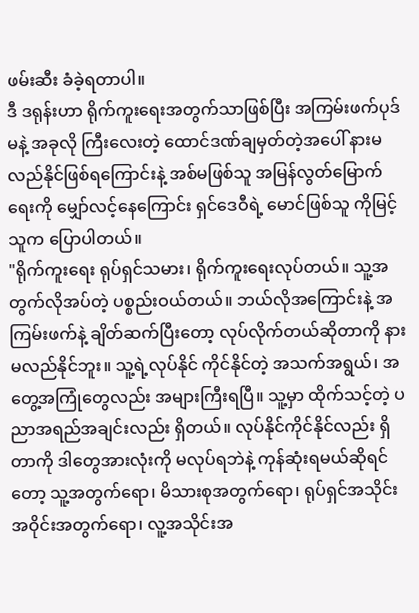ဖမ်းဆီး ခံခဲ့ရတာပါ။
ဒီ ဒရုန်းဟာ ရိုက်ကူးရေးအတွက်သာဖြစ်ပြီး အကြမ်းဖက်ပုဒ်မနဲ့ အခုလို ကြီးလေးတဲ့ ထောင်ဒဏ်ချမှတ်တဲ့အပေါ် နားမလည်နိုင်ဖြစ်ရကြောင်းနဲ့ အစ်မဖြစ်သူ အမြန်လွတ်မြောက်ရေးကို မျှော်လင့်နေကြောင်း ရှင်ဒေဝီရဲ့ မောင်ဖြစ်သူ ကိုမြင့်သူက ပြောပါတယ်။
"ရိုက်ကူးရေး ရုပ်ရှင်သမား၊ ရိုက်ကူးရေးလုပ်တယ်။ သူ့အတွက်လိုအပ်တဲ့ ပစ္စည်းဝယ်တယ်။ ဘယ်လိုအကြောင်းနဲ့ အကြမ်းဖက်နဲ့ ချိတ်ဆက်ပြီးတော့ လုပ်လိုက်တယ်ဆိုတာကို နားမလည်နိုင်ဘူး။ သူ့ရဲ့လုပ်နိုင် ကိုင်နိုင်တဲ့ အသက်အရွယ်၊ အတွေ့အကြုံတွေလည်း အများကြီးရပြီ။ သူ့မှာ ထိုက်သင့်တဲ့ ပညာအရည်အချင်းလည်း ရှိတယ်။ လုပ်နိုင်ကိုင်နိုင်လည်း ရှိတာကို ဒါတွေအားလုံးကို မလုပ်ရဘဲနဲ့ ကုန်ဆုံးရမယ်ဆိုရင်တော့ သူ့အတွက်ရော၊ မိသားစုအတွက်ရော၊ ရုပ်ရှင်အသိုင်းအဝိုင်းအတွက်ရော၊ လူ့အသိုင်းအ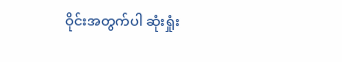ဝိုင်းအတွက်ပါ ဆုံးရှုံး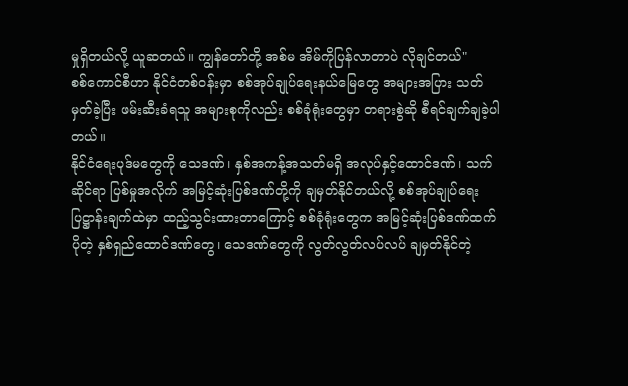မှုရှိတယ်လို့ ယူဆတယ်။ ကျွန်တော်တို့ အစ်မ အိမ်ကိုပြန်လာတာပဲ လိုချင်တယ်"
စစ်ကောင်စီဟာ နိုင်ငံတစ်ဝန်းမှာ စစ်အုပ်ချုပ်ရေးနယ်မြေတွေ အများအပြား သတ်မှတ်ခဲ့ပြီး ဖမ်းဆီးခံရသူ အများစုကိုလည်း စစ်ခုံရုံးတွေမှာ တရားစွဲဆို စီရင်ချက်ချခဲ့ပါတယ်။
နိုင်ငံရေးပုဒ်မတွေကို သေဒဏ်၊ နှစ်အကန့်အသတ်မရှိ အလုပ်နှင့်ထောင်ဒဏ်၊ သက်ဆိုင်ရာ ပြစ်မှုအလိုက် အမြင့်ဆုံးပြစ်ဒဏ်တို့ကို ချမှတ်နိုင်တယ်လို့ စစ်အုပ်ချုပ်ရေး ပြဋ္ဌာန်းချက်ထဲမှာ ထည့်သွင်းထားတာကြောင့် စစ်ခုံရုံးတွေက အမြင့်ဆုံးပြစ်ဒဏ်ထက်ပိုတဲ့ နှစ်ရှည်ထောင်ဒဏ်တွေ၊ သေဒဏ်တွေကို လွတ်လွတ်လပ်လပ် ချမှတ်နိုင်တဲ့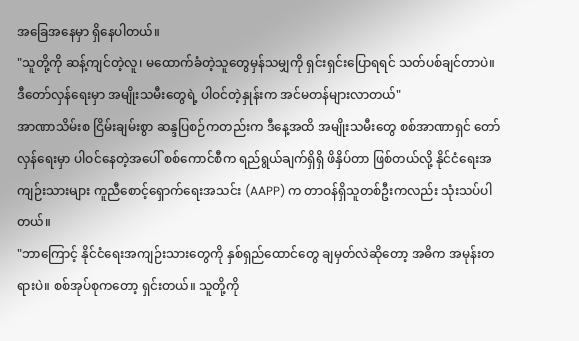အခြေအနေမှာ ရှိနေပါတယ်။
"သူတို့ကို ဆန့်ကျင်တဲ့လူ၊ မထောက်ခံတဲ့သူတွေမှန်သမျှကို ရှင်းရှင်းပြောရရင် သတ်ပစ်ချင်တာပဲ။ ဒီတော်လှန်ရေးမှာ အမျိုးသမီးတွေရဲ့ ပါဝင်တဲ့နှုန်းက အင်မတန်များလာတယ်"
အာဏာသိမ်းစ ငြိမ်းချမ်းစွာ ဆန္ဒပြစဉ်ကတည်းက ဒီနေ့အထိ အမျိုးသမီးတွေ စစ်အာဏာရှင် တော်လှန်ရေးမှာ ပါဝင်နေတဲ့အပေါ် စစ်ကောင်စီက ရည်ရွယ်ချက်ရှိရှိ ဖိနှိပ်တာ ဖြစ်တယ်လို့ နိုင်ငံရေးအကျဉ်းသားများ ကူညီစောင့်ရှောက်ရေးအသင်း (AAPP) က တာဝန်ရှိသူတစ်ဦးကလည်း သုံးသပ်ပါတယ်။
"ဘာကြောင့် နိုင်ငံရေးအကျဉ်းသားတွေကို နှစ်ရှည်ထောင်တွေ ချမှတ်လဲဆိုတော့ အဓိက အမုန်းတရားပဲ။ စစ်အုပ်စုကတော့ ရှင်းတယ်။ သူတို့ကို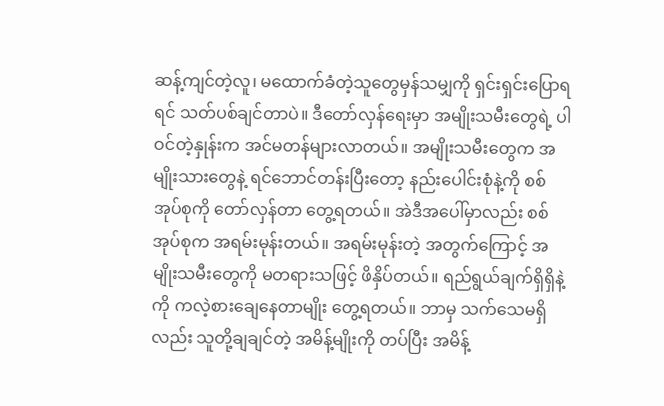ဆန့်ကျင်တဲ့လူ၊ မထောက်ခံတဲ့သူတွေမှန်သမျှကို ရှင်းရှင်းပြောရရင် သတ်ပစ်ချင်တာပဲ။ ဒီတော်လှန်ရေးမှာ အမျိုးသမီးတွေရဲ့ ပါဝင်တဲ့နှုန်းက အင်မတန်များလာတယ်။ အမျိုးသမီးတွေက အမျိုးသားတွေနဲ့ ရင်ဘောင်တန်းပြီးတော့ နည်းပေါင်းစုံနဲ့ကို စစ်အုပ်စုကို တော်လှန်တာ တွေ့ရတယ်။ အဲဒီအပေါ်မှာလည်း စစ်အုပ်စုက အရမ်းမုန်းတယ်။ အရမ်းမုန်းတဲ့ အတွက်ကြောင့် အမျိုးသမီးတွေကို မတရားသဖြင့် ဖိနှိပ်တယ်။ ရည်ရွယ်ချက်ရှိရှိနဲ့ကို ကလဲ့စားချေနေတာမျိုး တွေ့ရတယ်။ ဘာမှ သက်သေမရှိလည်း သူတို့ချချင်တဲ့ အမိန့်မျိုးကို တပ်ပြီး အမိန့်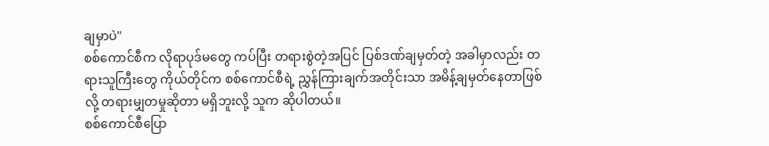ချမှာပဲ"
စစ်ကောင်စီက လိုရာပုဒ်မတွေ ကပ်ပြီး တရားစွဲတဲ့အပြင် ပြစ်ဒဏ်ချမှတ်တဲ့ အခါမှာလည်း တရားသူကြီးတွေ ကိုယ်တိုင်က စစ်ကောင်စီရဲ့ ညွှန်ကြားချက်အတိုင်းသာ အမိန့်ချမှတ်နေတာဖြစ်လို့ တရားမျှတမှုဆိုတာ မရှိဘူးလို့ သူက ဆိုပါတယ်။
စစ်ကောင်စီပြော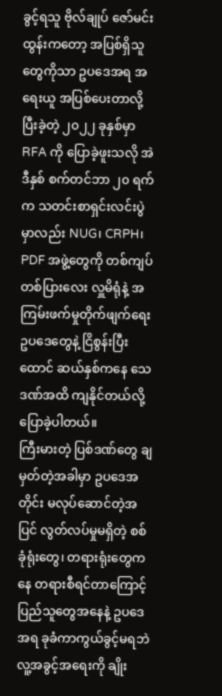ခွင့်ရသူ ဗိုလ်ချုပ် ဇော်မင်းထွန်းကတော့ အပြစ်ရှိသူတွေကိုသာ ဥပဒေအရ အရေးယူ အပြစ်ပေးတာလို့ ပြီးခဲ့တဲ့ ၂၀၂၂ ခုနှစ်မှာ RFA ကို ပြောခဲ့ဖူးသလို အဲဒီနှစ် စက်တင်ဘာ ၂၀ ရက်က သတင်းစာရှင်းလင်းပွဲမှာလည်း NUG၊ CRPH၊ PDF အဖွဲ့တွေကို တစ်ကျပ်တစ်ပြားလေး လှူမိရုံနဲ့ အကြမ်းဖက်မှုတိုက်ဖျက်ရေး ဥပဒေတွေနဲ့ ငြိစွန်းပြီး ထောင် ဆယ်နှစ်ကနေ သေဒဏ်အထိ ကျနိုင်တယ်လို့ ပြောခဲ့ပါတယ်။
ကြီးမားတဲ့ ပြစ်ဒဏ်တွေ ချမှတ်တဲ့အခါမှာ ဥပဒေအတိုင်း မလုပ်ဆောင်တဲ့အပြင် လွတ်လပ်မှုမရှိတဲ့ စစ်ခုံရုံးတွေ၊ တရားရုံးတွေကနေ တရားစီရင်တာကြောင့် ပြည်သူတွေအနေနဲ့ ဥပဒေအရ ခုခံကာကွယ်ခွင့်မရဘဲ လူ့အခွင့်အရေးကို ချိုး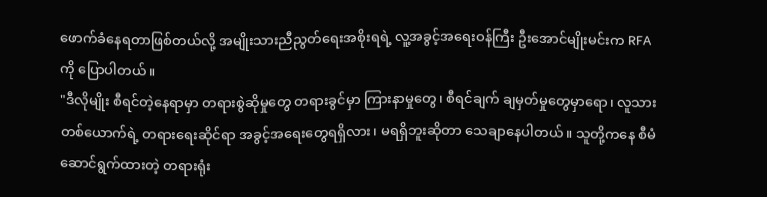ဖောက်ခံနေရတာဖြစ်တယ်လို့ အမျိုးသားညီညွတ်ရေးအစိုးရရဲ့ လူ့အခွင့်အရေးဝန်ကြီး ဦးအောင်မျိုးမင်းက RFA ကို ပြောပါတယ်။
"ဒီလိုမျိုး စီရင်တဲ့နေရာမှာ တရားစွဲဆိုမှုတွေ တရားခွင်မှာ ကြားနာမှုတွေ၊ စီရင်ချက် ချမှတ်မှုတွေမှာရော၊ လူသားတစ်ယောက်ရဲ့ တရားရေးဆိုင်ရာ အခွင့်အရေးတွေရရှိလား၊ မရရှိဘူးဆိုတာ သေချာနေပါတယ်။ သူတို့ကနေ စီမံဆောင်ရွက်ထားတဲ့ တရားရုံး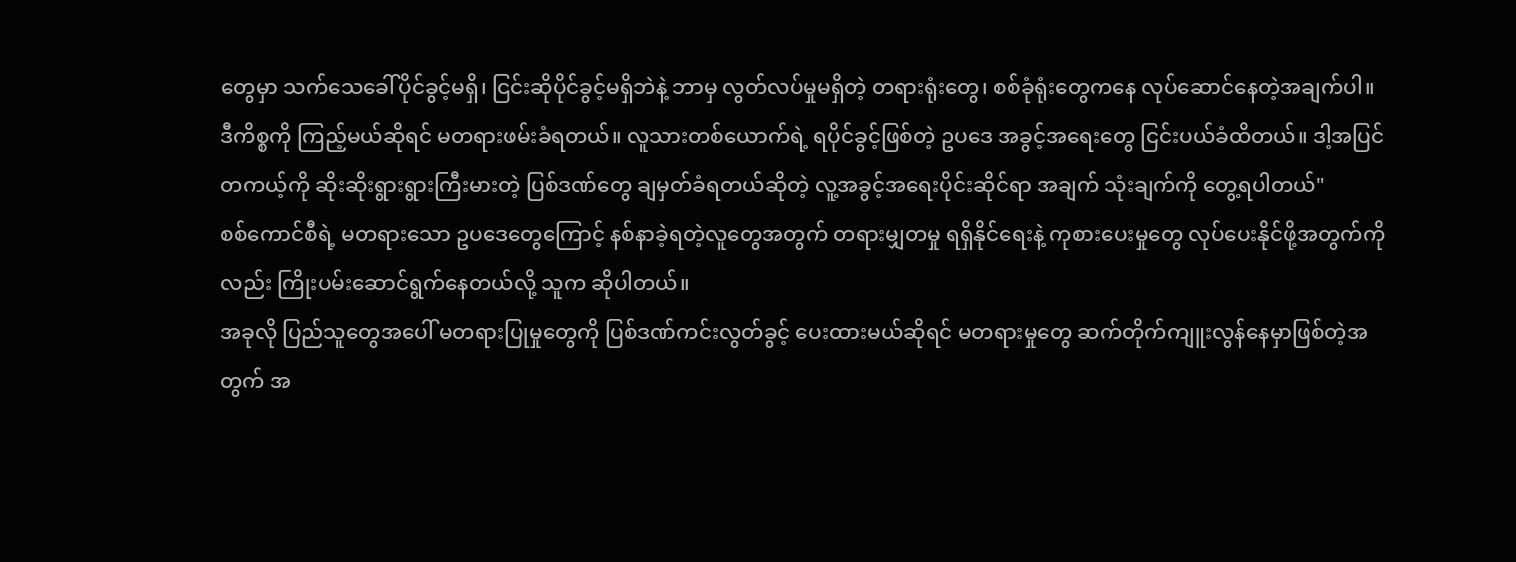တွေမှာ သက်သေခေါ်ပိုင်ခွင့်မရှိ၊ ငြင်းဆိုပိုင်ခွင့်မရှိဘဲနဲ့ ဘာမှ လွတ်လပ်မှုမရှိတဲ့ တရားရုံးတွေ၊ စစ်ခုံရုံးတွေကနေ လုပ်ဆောင်နေတဲ့အချက်ပါ။ ဒီကိစ္စကို ကြည့်မယ်ဆိုရင် မတရားဖမ်းခံရတယ်။ လူသားတစ်ယောက်ရဲ့ ရပိုင်ခွင့်ဖြစ်တဲ့ ဥပဒေ အခွင့်အရေးတွေ ငြင်းပယ်ခံထိတယ်။ ဒါ့အပြင် တကယ့်ကို ဆိုးဆိုးရွားရွားကြီးမားတဲ့ ပြစ်ဒဏ်တွေ ချမှတ်ခံရတယ်ဆိုတဲ့ လူ့အခွင့်အရေးပိုင်းဆိုင်ရာ အချက် သုံးချက်ကို တွေ့ရပါတယ်"
စစ်ကောင်စီရဲ့ မတရားသော ဥပဒေတွေကြောင့် နစ်နာခဲ့ရတဲ့လူတွေအတွက် တရားမျှတမှု ရရှိနိုင်ရေးနဲ့ ကုစားပေးမှုတွေ လုပ်ပေးနိုင်ဖို့အတွက်ကိုလည်း ကြိုးပမ်းဆောင်ရွက်နေတယ်လို့ သူက ဆိုပါတယ်။
အခုလို ပြည်သူတွေအပေါ် မတရားပြုမှုတွေကို ပြစ်ဒဏ်ကင်းလွတ်ခွင့် ပေးထားမယ်ဆိုရင် မတရားမှုတွေ ဆက်တိုက်ကျူးလွန်နေမှာဖြစ်တဲ့အတွက် အ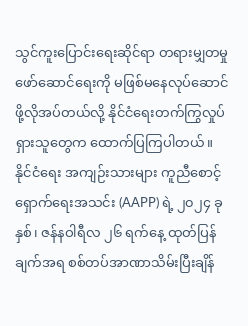သွင်ကူးပြောင်းရေးဆိုင်ရာ တရားမျှတမှု ဖော်ဆောင်ရေးကို မဖြစ်မနေလုပ်ဆောင်ဖို့လိုအပ်တယ်လို့ နိုင်ငံရေးတက်ကြွလှုပ်ရှားသူတွေက ထောက်ပြကြပါတယ်။
နိုင်ငံရေး အကျဉ်းသားများ ကူညီစောင့်ရှောက်ရေးအသင်း (AAPP) ရဲ့ ၂၀၂၄ ခုနှစ်၊ ဇန်နဝါရီလ ၂၆ ရက်နေ့ ထုတ်ပြန်ချက်အရ စစ်တပ်အာဏာသိမ်းပြီးချိန်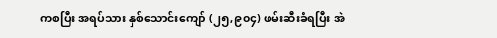ကစပြီး အရပ်သား နှစ်သောင်းကျော် (၂၅,၉၀၄) ဖမ်းဆီးခံရပြီး အဲ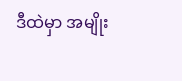ဒီထဲမှာ အမျိုး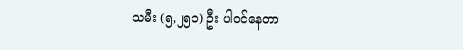သမီး (၅,၂၅၁) ဦး ပါဝင်နေတာ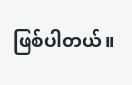ဖြစ်ပါတယ်။